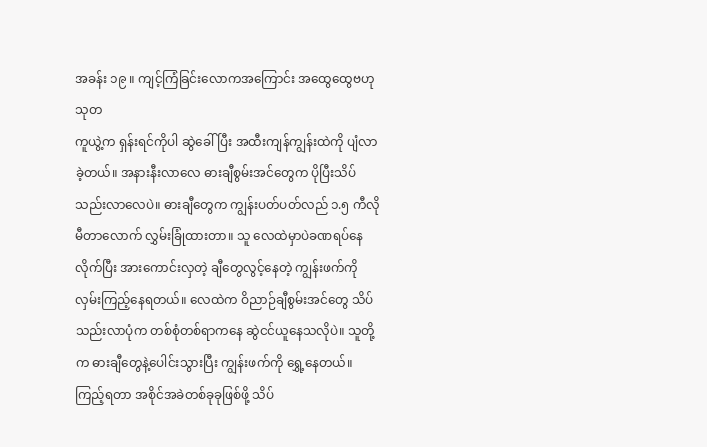အခန်း ၁၉ ။ ကျင့်ကြံခြင်းလောကအကြောင်း အထွေထွေဗဟုသုတ
ကူယွဲ့က ရှန်းရင်ကိုပါ ဆွဲခေါ်ပြီး အထီးကျန်ကျွန်းထဲကို ပျံလာခဲ့တယ်။ အနားနီးလာလေ ဓားချီစွမ်းအင်တွေက ပိုပြီးသိပ်သည်းလာလေပဲ။ ဓားချီတွေက ကျွန်းပတ်ပတ်လည် ၁.၅ ကီလိုမီတာလောက် လွှမ်းခြုံထားတာ။ သူ လေထဲမှာပဲခဏရပ်နေလိုက်ပြီး အားကောင်းလှတဲ့ ချီတွေလွင့်နေတဲ့ ကျွန်းဖက်ကို လှမ်းကြည့်နေရတယ်။ လေထဲက ဝိညာဉ်ချီစွမ်းအင်တွေ သိပ်သည်းလာပုံက တစ်စုံတစ်ရာကနေ ဆွဲငင်ယူနေသလိုပဲ။ သူတို့က ဓားချီတွေနဲ့ပေါင်းသွားပြီး ကျွန်းဖက်ကို ရွှေ့နေတယ်။ ကြည့်ရတာ အစိုင်အခဲတစ်ခုခုဖြစ်ဖို့ သိပ်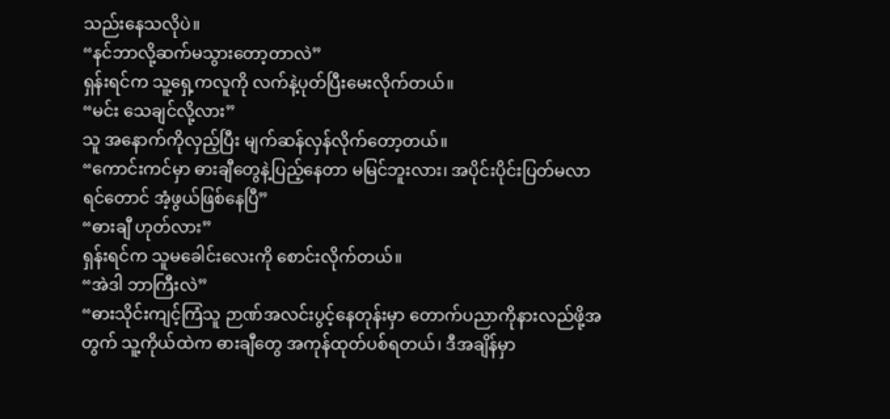သည်းနေသလိုပဲ။
“နင်ဘာလို့ဆက်မသွားတော့တာလဲ”
ရှန်းရင်က သူ့ရှေ့ကလူကို လက်နဲ့ပုတ်ပြီးမေးလိုက်တယ်။
“မင်း သေချင်လို့လား”
သူ အနောက်ကိုလှည့်ပြီး မျက်ဆန်လှန်လိုက်တော့တယ်။
“ကောင်းကင်မှာ ဓားချီတွေနဲ့ပြည့်နေတာ မမြင်ဘူးလား၊ အပိုင်းပိုင်းပြတ်မလာရင်တောင် အံ့ဖွယ်ဖြစ်နေပြီ”
“ဓားချီ ဟုတ်လား”
ရှန်းရင်က သူမခေါင်းလေးကို စောင်းလိုက်တယ်။
“အဲဒါ ဘာကြီးလဲ”
“ဓားသိုင်းကျင့်ကြံသူ ဉာဏ်အလင်းပွင့်နေတုန်းမှာ တောက်ပညာကိုနားလည်ဖို့အတွက် သူ့ကိုယ်ထဲက ဓားချီတွေ အကုန်ထုတ်ပစ်ရတယ်၊ ဒီအချိန်မှာ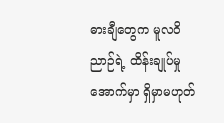ဓားချီတွေက မူလ၀ိညာဉ်ရဲ့ ထိန်းချုပ်မှုအောက်မှာ ရှိမှာမဟုတ်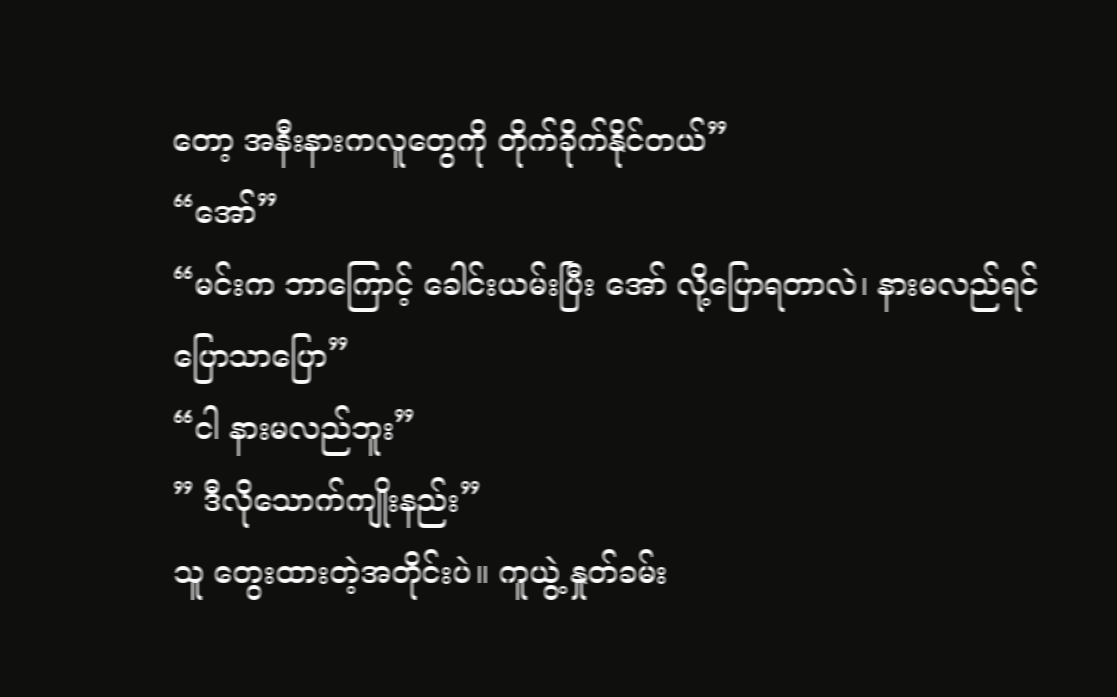တော့ အနီးနားကလူတွေကို တိုက်ခိုက်နိုင်တယ်”
“အော်”
“မင်းက ဘာကြောင့် ခေါင်းယမ်းပြီး အော် လို့ပြောရတာလဲ၊ နားမလည်ရင် ပြောသာပြော”
“ငါ နားမလည်ဘူး”
” ဒီလိုသောက်ကျိုးနည်း”
သူ တွေးထားတဲ့အတိုင်းပဲ။ ကူယွဲ့ နှုတ်ခမ်း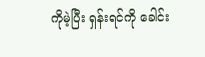ကိုမဲ့ပြီး ရှန်းရင်ကို ခေါင်း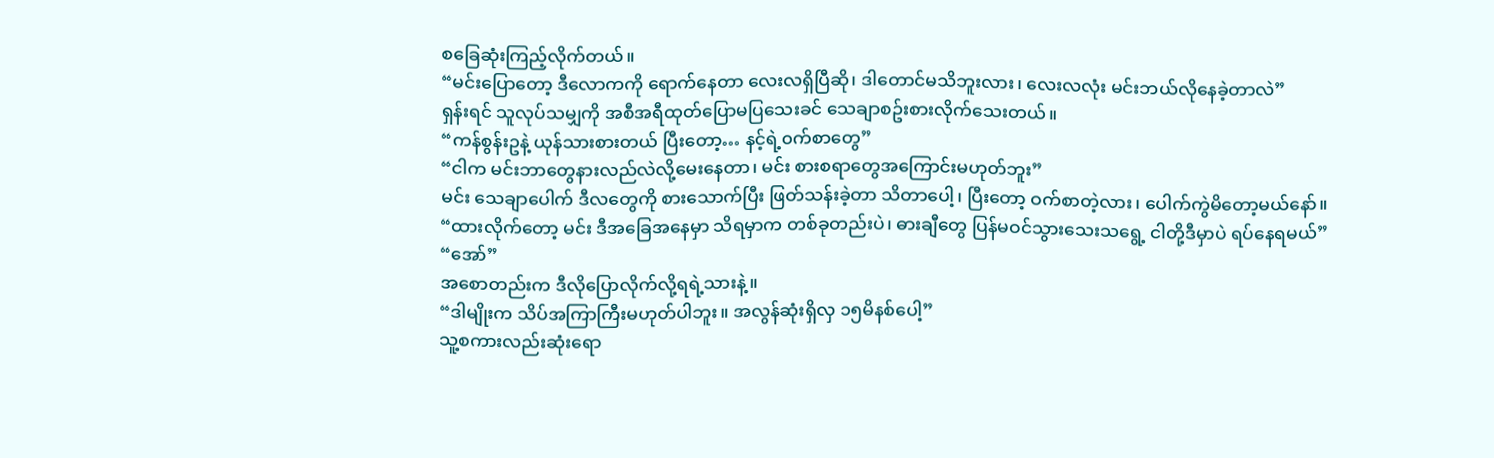စခြေဆုံးကြည့်လိုက်တယ်။
“မင်းပြောတော့ ဒီလောကကို ရောက်နေတာ လေးလရှိပြီဆို၊ ဒါတောင်မသိဘူးလား၊ လေးလလုံး မင်းဘယ်လိုနေခဲ့တာလဲ”
ရှန်းရင် သူလုပ်သမျှကို အစီအရီထုတ်ပြောမပြသေးခင် သေချာစဥ်းစားလိုက်သေးတယ်။
“ကန်စွန်းဥနဲ့ ယုန်သားစားတယ် ပြီးတော့… နင့်ရဲ့၀က်စာတွေ”
“ငါက မင်းဘာတွေနားလည်လဲလို့မေးနေတာ၊ မင်း စားစရာတွေအကြောင်းမဟုတ်ဘူး”
မင်း သေချာပေါက် ဒီလတွေကို စားသောက်ပြီး ဖြတ်သန်းခဲ့တာ သိတာပေါ့၊ ပြီးတော့ ဝက်စာတဲ့လား၊ ပေါက်ကွဲမိတော့မယ်နော်။
“ထားလိုက်တော့ မင်း ဒီအခြေအနေမှာ သိရမှာက တစ်ခုတည်းပဲ၊ ဓားချီတွေ ပြန်မဝင်သွားသေးသရွေ့ ငါတို့ဒီမှာပဲ ရပ်နေရမယ်”
“အော်”
အစောတည်းက ဒီလိုပြောလိုက်လို့ရရဲ့သားနဲ့။
“ဒါမျိုးက သိပ်အကြာကြီးမဟုတ်ပါဘူး။ အလွန်ဆုံးရှိလှ ၁၅မိနစ်ပေါ့”
သူ့စကားလည်းဆုံးရော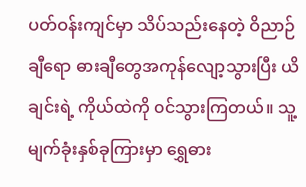ပတ်ဝန်းကျင်မှာ သိပ်သည်းနေတဲ့ ဝိညာဉ်ချီရော ဓားချီတွေအကုန်လျော့သွားပြီး ယိချင်းရဲ့ ကိုယ်ထဲကို ၀င်သွားကြတယ်။ သူ့မျက်ခုံးနှစ်ခုကြားမှာ ရွှေဓား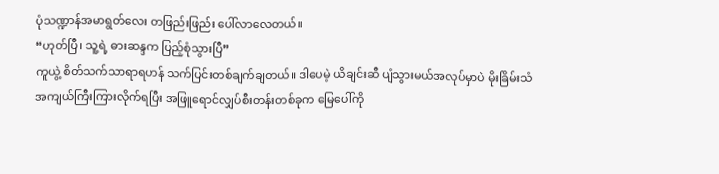ပုံသဏ္ဍာန်အမာရွတ်လေး တဖြည်းဖြည်း ပေါ်လာလေတယ်။
“ဟုတ်ပြီ၊ သူ့ရဲ့ ဓားဆန္ဒက ပြည့်စုံသွားပြီ”
ကူယွဲ့ စိတ်သက်သာရာရဟန် သက်ပြင်းတစ်ချက်ချတယ်။ ဒါပေမဲ့ ယိချင်းဆီ ပျံသွားမယ်အလုပ်မှာပဲ မိုးခြိမ်းသံအကျယ်ကြီးကြားလိုက်ရပြီး အဖြူရောင်လျှပ်စီးတန်းတစ်ခုက မြေပေါ်ကို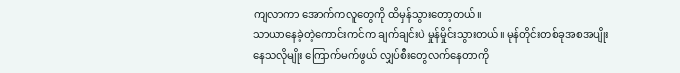ကျလာကာ အောက်ကလူတွေကို ထိမှန်သွားတော့တယ်။
သာယာနေခဲ့တဲ့ကောင်းကင်က ချက်ချင်းပဲ မှုန်မှိုင်းသွားတယ်။ မုန်တိုင်းတစ်ခုအစအပျိုးနေသလိုမျိုး ကြောက်မက်ဖွယ် လျှပ်စီးတွေလက်နေတာကို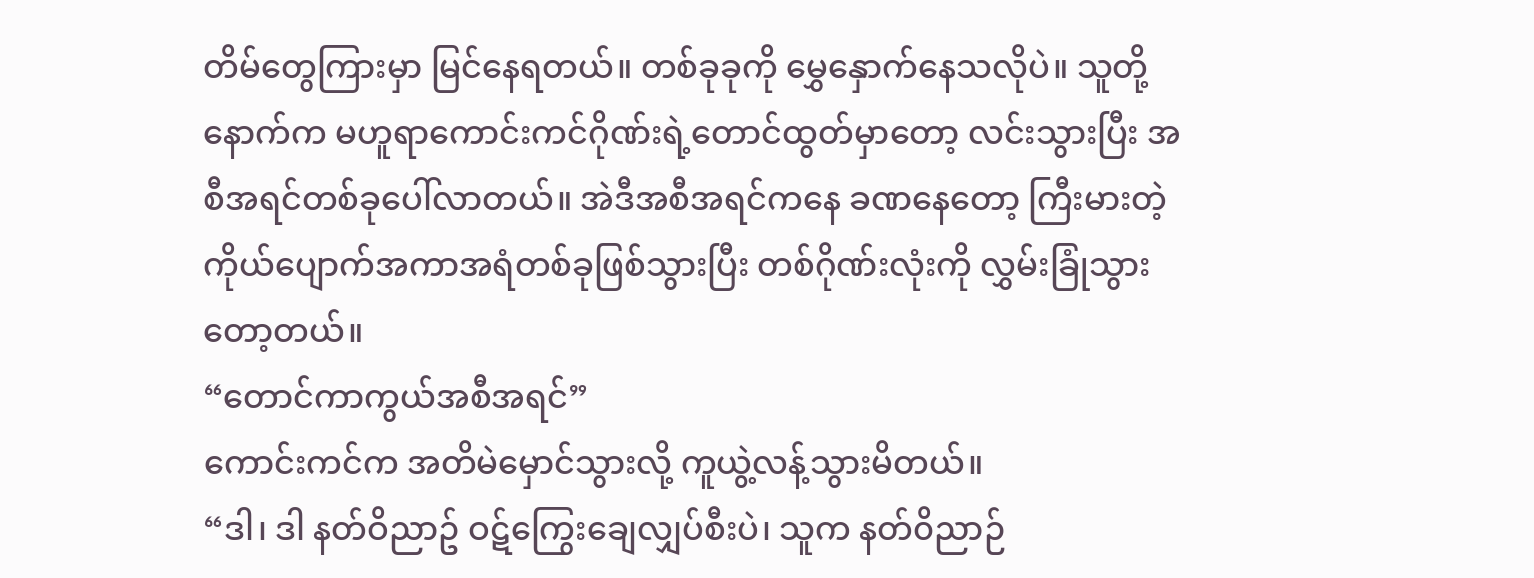တိမ်တွေကြားမှာ မြင်နေရတယ်။ တစ်ခုခုကို မွှေနှောက်နေသလိုပဲ။ သူတို့နောက်က မဟူရာကောင်းကင်ဂိုဏ်းရဲ့တောင်ထွတ်မှာတော့ လင်းသွားပြီး အစီအရင်တစ်ခုပေါ်လာတယ်။ အဲဒီအစီအရင်ကနေ ခဏနေတော့ ကြီးမားတဲ့ ကိုယ်ပျောက်အကာအရံတစ်ခုဖြစ်သွားပြီး တစ်ဂိုဏ်းလုံးကို လွှမ်းခြုံသွားတော့တယ်။
“တောင်ကာကွယ်အစီအရင်”
ကောင်းကင်က အတိမဲမှောင်သွားလို့ ကူယွဲ့လန့်သွားမိတယ်။
“ဒါ၊ ဒါ နတ်ဝိညာဥ် ဝဋ်ကြွေးချေလျှပ်စီးပဲ၊ သူက နတ်၀ိညာဉ်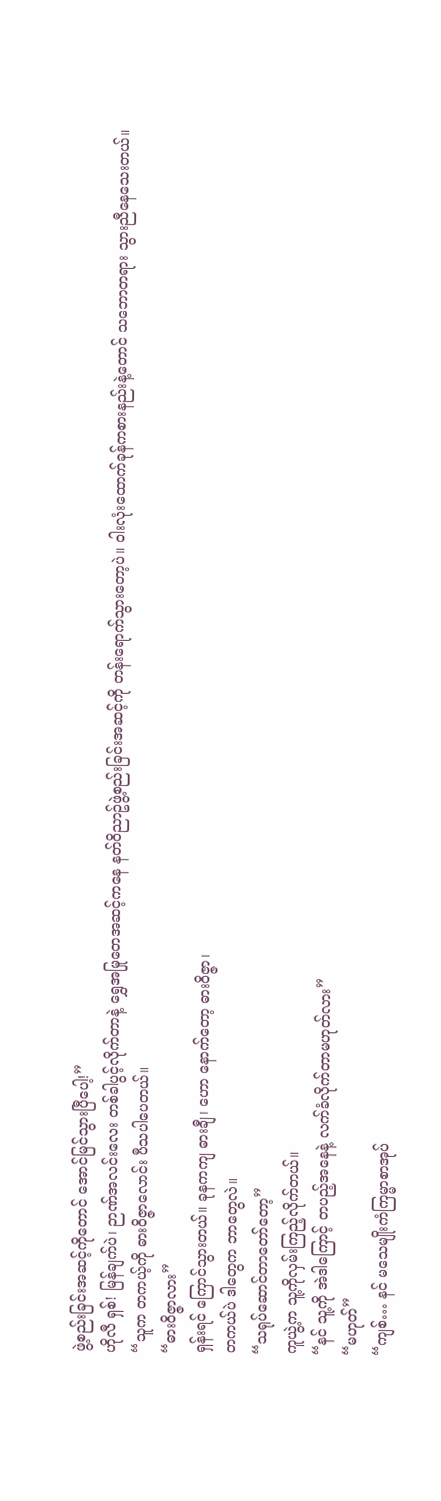ဖွဲ့စည်းခြင်းအဆင့်ကိုတောင် အောင်မြင်သွားပြီပေါ့!”
ဟိုလီ ရှစ်! မြန်ချက်ပဲ၊ ဉာဏ်အလင်းလေး တစ်ခါပွင့်လိုက်တာနဲ့ ရွှေအမြုတေအဆင့်ကနေ နတ်၀ိညာဥ်ဖွဲ့စည်းခြင်းအဆင့်ကို တန်းရောက်သွားတော့ပဲ။ ဝါးလုံးထောက်ခုန်ကစားနည်းနဲ့တောင် သဘောတရား သွားညီနေသေးတယ်။
“သူက တကယ့်ကို ဓား၀ိဇ္ဇာလောင်း ပီသပါပေတယ်။
“ဓားဝိဇ္ဇာလား”
ရှန်းရင် ကြောင်သွားတယ်။ ခုနကကျ ဓားချီ၊ ဟော နောက်တော့ ဓား၀ိဇ္ဇာ၊
တကယ်ပဲ ဒါတွေက ဘာတွေလဲ။
“သရုပ်ဆောင်တာတော်တော့”
ကူယွဲ့က သူ့ကိုလှမ်းကြည့်လိုက်တယ်။
“နင် သူ့ကို အဲဒါကြောင့် တပည့်အနေနဲ့ လက်ခံလိုက်တာမဟုတ်လား”
“မဟုတ်”
“ကျစ်… နင် မသေမျိုးကံကြမ္မာစာအုပ်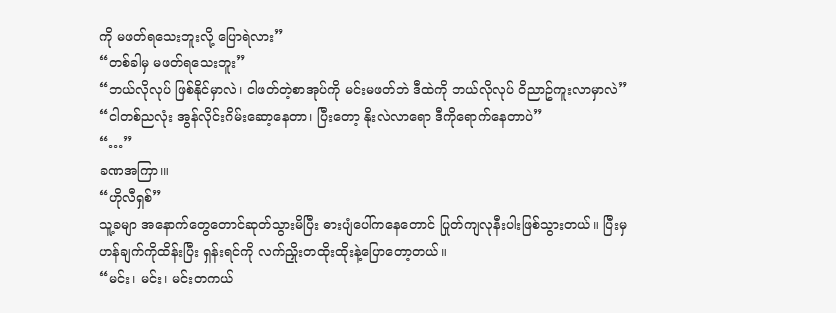ကို မဖတ်ရသေးဘူးလို့ ပြောရဲလား”
“တစ်ခါမှ မဖတ်ရသေးဘူး”
“ဘယ်လိုလုပ် ဖြစ်နိုင်မှာလဲ၊ ငါဖတ်တဲ့စာအုပ်ကို မင်းမဖတ်ဘဲ ဒီထဲကို ဘယ်လိုလုပ် ၀ိညာဥ်ကူးလာမှာလဲ”
“ငါတစ်ညလုံး အွန်လိုင်းဂိမ်းဆော့နေတာ၊ ပြီးတော့ နိုးလဲလာရော ဒီကိုရောက်နေတာပဲ”
“…”
ခဏအကြာ၊။
“ဟိုလီရှစ်”
သူ့ခမျာ အနောက်တွေတောင်ဆုတ်သွားမိပြီး ဓားပျံပေါ်ကနေတောင် ပြုတ်ကျလုနီးပါးဖြစ်သွားတယ်။ ပြီးမှ ဟန်ချက်ကိုထိန်းပြီး ရှန်းရင်ကို လက်ညှိုးတထိုးထိုးနဲ့ပြောတော့တယ်။
“မင်း၊ မင်း၊ မင်းတကယ်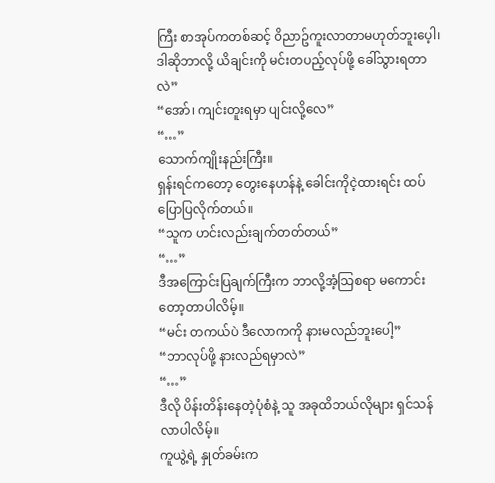ကြီး စာအုပ်ကတစ်ဆင့် ၀ိညာဥ်ကူးလာတာမဟုတ်ဘူးပေ့ါ၊ ဒါဆိုဘာလို့ ယိချင်းကို မင်းတပည့်လုပ်ဖို့ ခေါ်သွားရတာလဲ”
“အော်၊ ကျင်းတူးရမှာ ပျင်းလို့လေ”
“…”
သောက်ကျိုးနည်းကြီး။
ရှန်းရင်ကတော့ တွေးနေဟန်နဲ့ ခေါင်းကိုငဲ့ထားရင်း ထပ်ပြောပြလိုက်တယ်။
“သူက ဟင်းလည်းချက်တတ်တယ်”
“…”
ဒီအကြောင်းပြချက်ကြီးက ဘာလို့အံ့သြစရာ မကောင်းတော့တာပါလိမ့်။
“မင်း တကယ်ပဲ ဒီလောကကို နားမလည်ဘူးပေါ့”
“ဘာလုပ်ဖို့ နားလည်ရမှာလဲ”
“…”
ဒီလို ပိန်းတိန်းနေတဲ့ပုံစံနဲ့ သူ အခုထိဘယ်လိုများ ရှင်သန်လာပါလိမ့်။
ကူယွဲ့ရဲ့ နှုတ်ခမ်းက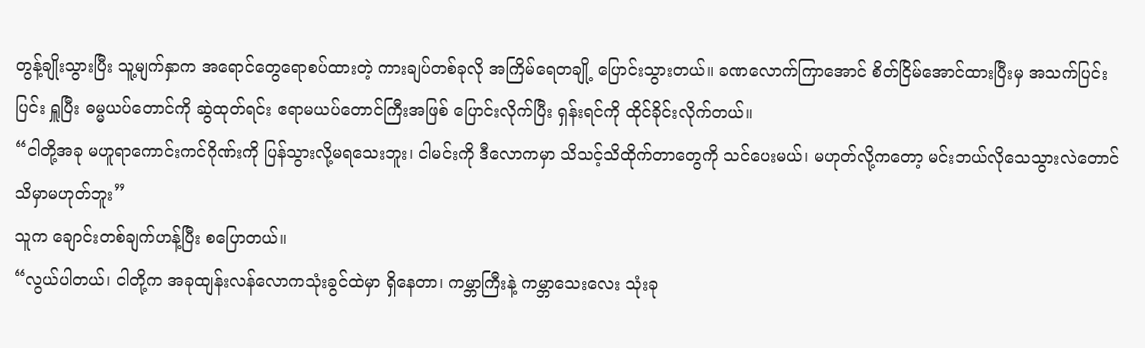တွန့်ချိုးသွားပြီး သူ့မျက်နှာက အရောင်တွေရောစပ်ထားတဲ့ ကားချပ်တစ်ခုလို အကြိမ်ရေတချို့ ပြောင်းသွားတယ်။ ခဏလောက်ကြာအောင် စိတ်ငြိမ်အောင်ထားပြီးမှ အသက်ပြင်းပြင်း ရှူပြီး ဓမ္မယပ်တောင်ကို ဆွဲထုတ်ရင်း ဧရာမယပ်တောင်ကြီးအဖြစ် ပြောင်းလိုက်ပြီး ရှန်းရင်ကို ထိုင်ခိုင်းလိုက်တယ်။
“ငါတို့အခု မဟူရာကောင်းကင်ဂိုဏ်းကို ပြန်သွားလို့မရသေးဘူး၊ ငါမင်းကို ဒီလောကမှာ သိသင့်သိထိုက်တာတွေကို သင်ပေးမယ်၊ မဟုတ်လို့ကတော့ မင်းဘယ်လိုသေသွားလဲတောင် သိမှာမဟုတ်ဘူး”
သူက ချောင်းတစ်ချက်ဟန့်ပြီး စပြောတယ်။
“လွယ်ပါတယ်၊ ငါတို့က အခုထျန်းလန်လောကသုံးခွင်ထဲမှာ ရှိနေတာ၊ ကမ္ဘာကြီးနဲ့ ကမ္ဘာသေးလေး သုံးခု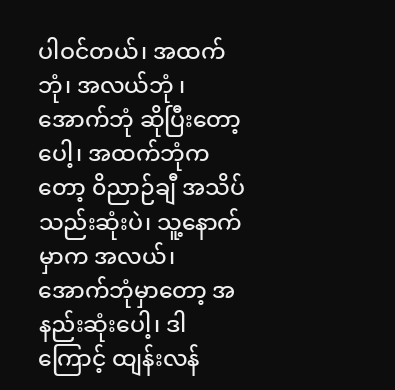ပါဝင်တယ်၊ အထက်ဘုံ၊ အလယ်ဘုံ ၊ အောက်ဘုံ ဆိုပြီးတော့ပေါ့၊ အထက်ဘုံကတော့ ၀ိညာဉ်ချီ အသိပ်သည်းဆုံးပဲ၊ သူ့နောက်မှာက အလယ်၊ အောက်ဘုံမှာတော့ အနည်းဆုံးပေါ့၊ ဒါကြောင့် ထျန်းလန်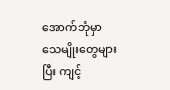အောက်ဘုံမှာ သေမျိုးတွေများပြီး ကျင့်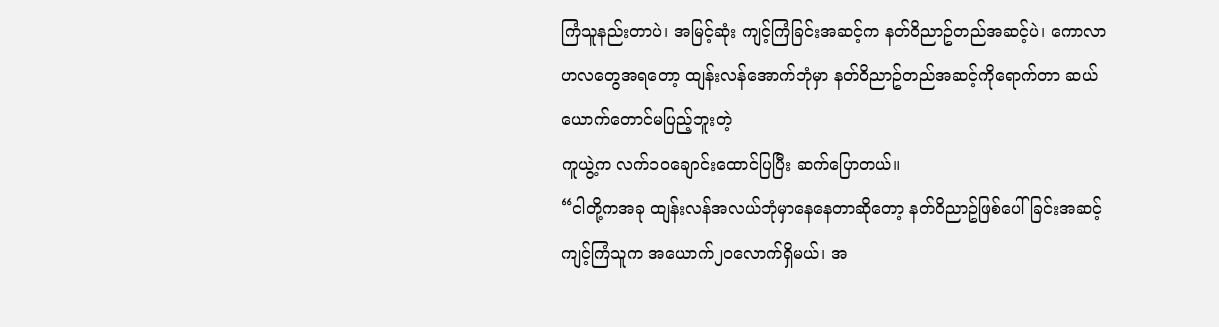ကြံသူနည်းတာပဲ၊ အမြင့်ဆုံး ကျင့်ကြံခြင်းအဆင့်က နတ်၀ိညာဥ်တည်အဆင့်ပဲ၊ ကောလာဟလတွေအရတော့ ထျန်းလန်အောက်ဘုံမှာ နတ်၀ိညာဥ်တည်အဆင့်ကိုရောက်တာ ဆယ်ယောက်တောင်မပြည့်ဘူးတဲ့
ကူယွဲ့က လက်၁၀ချောင်းထောင်ပြပြီး ဆက်ပြောတယ်။
“ငါတို့ကအခု ထျန်းလန်အလယ်ဘုံမှာနေနေတာဆိုတော့ နတ်၀ိညာဥ်ဖြစ်ပေါ်ခြင်းအဆင့်ကျင့်ကြံသူက အယောက်၂၀လောက်ရှိမယ်၊ အ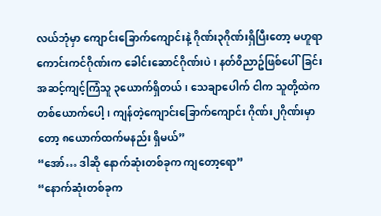လယ်ဘုံမှာ ကျောင်းခြောက်ကျောင်းနဲ့ ဂိုဏ်း၃ဂိုဏ်းရှိပြီးတော့ မဟူရာကောင်းကင်ဂိုဏ်းက ခေါင်းဆောင်ဂိုဏ်းပဲ၊ နတ်၀ိညာဥ်ဖြစ်ပေါ်ခြင်းအဆင့်ကျင့်ကြံသူ ၃ယောက်ရှိတယ်၊ သေချာပေါက် ငါက သူတို့ထဲက တစ်ယောက်ပေါ့၊ ကျန်တဲ့ကျောင်းခြောက်ကျောင်း ဂိုဏ်း၂ဂိုဏ်းမှာတော့ ၈ယောက်ထက်မနည်း ရှိမယ်”
“အော်… ဒါဆို နောက်ဆုံးတစ်ခုက ကျတော့ရော”
“နောက်ဆုံးတစ်ခုက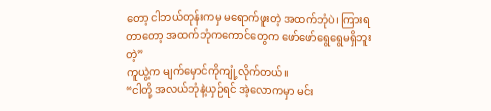တော့ ငါဘယ်တုန်းကမှ မရောက်ဖူးတဲ့ အထက်ဘုံပဲ၊ ကြားရတာတော့ အထက်ဘုံကကောင်တွေက ဖော်ဖော်ရွေရွေမရှိဘူးတဲ့”
ကူယွဲ့က မျက်မှောင်ကိုကျုံ့လိုက်တယ်။
“ငါတို့ အလယ်ဘုံနဲ့ယှဉ်ရင် အဲ့လောကမှာ မင်း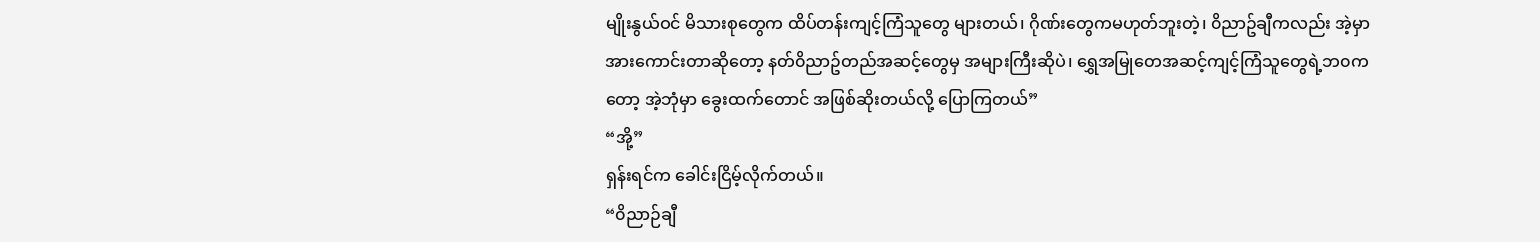မျိုးနွယ်ဝင် မိသားစုတွေက ထိပ်တန်းကျင့်ကြံသူတွေ များတယ်၊ ဂိုဏ်းတွေကမဟုတ်ဘူးတဲ့၊ ၀ိညာဥ်ချီကလည်း အဲ့မှာအားကောင်းတာဆိုတော့ နတ်၀ိညာဥ်တည်အဆင့်တွေမှ အများကြီးဆိုပဲ၊ ရွှေအမြုတေအဆင့်ကျင့်ကြံသူတွေရဲ့ဘ၀ကတော့ အဲ့ဘုံမှာ ခွေးထက်တောင် အဖြစ်ဆိုးတယ်လို့ ပြောကြတယ်”
“အို့”
ရှန်းရင်က ခေါင်းငြိမ့်လိုက်တယ်။
“၀ိညာဉ်ချီ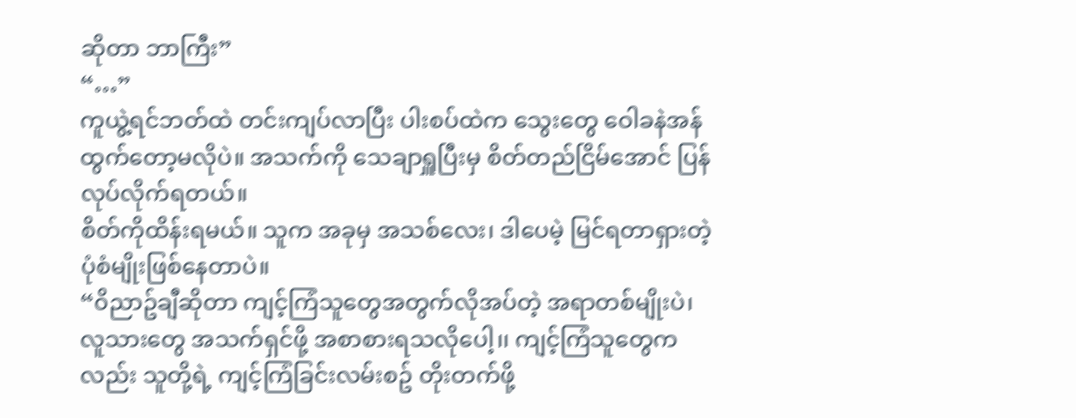ဆိုတာ ဘာကြီး”
“…”
ကူယွဲ့ရင်ဘတ်ထဲ တင်းကျပ်လာပြီး ပါးစပ်ထဲက သွေးတွေ ဝေါခနဲအန်ထွက်တော့မလိုပဲ။ အသက်ကို သေချာရှူပြီးမှ စိတ်တည်ငြိမ်အောင် ပြန်လုပ်လိုက်ရတယ်။
စိတ်ကိုထိန်းရမယ်။ သူက အခုမှ အသစ်လေး၊ ဒါပေမဲ့ မြင်ရတာရှားတဲ့ ပုံစံမျိုးဖြစ်နေတာပဲ။
“၀ိညာဥ်ချီဆိုတာ ကျင့်ကြံသူတွေအတွက်လိုအပ်တဲ့ အရာတစ်မျိုးပဲ၊ လူသားတွေ အသက်ရှင်ဖို့ အစာစားရသလိုပေါ့၊၊ ကျင့်ကြံသူတွေကလည်း သူတို့ရဲ့ ကျင့်ကြံခြင်းလမ်းစဥ် တိုးတက်ဖို့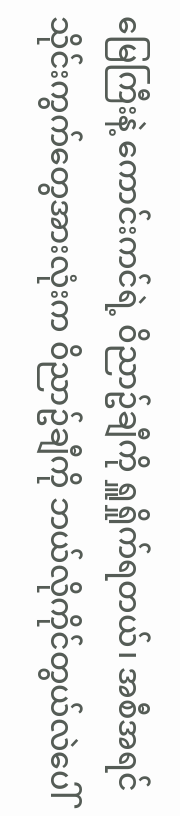မြေကြီးနဲ့ ကောင်းကင်ရဲ့ ၀ိညာဥ်ချီကို ရှူရှိုက်ရတယ်၊ အစီအရင်သိုင်းကွက်တွေအားလုံးက ၀ိညာဥ်ချီကို ဘယ်လိုကိုင်တွယ်လဲပေါ်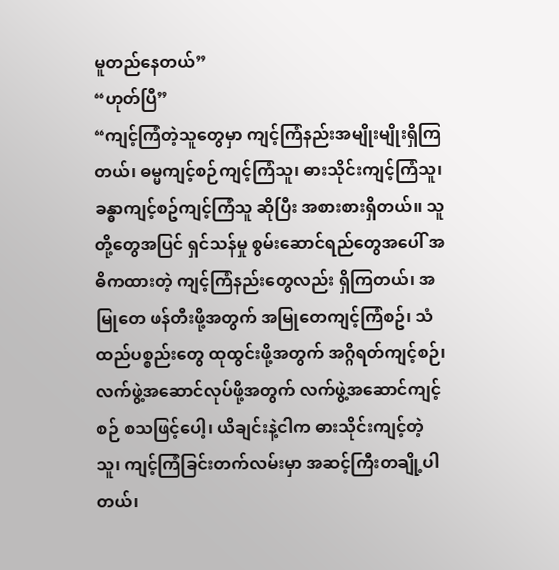မူတည်နေတယ်”
“ဟုတ်ပြီ”
“ကျင့်ကြံတဲ့သူတွေမှာ ကျင့်ကြံနည်းအမျိုးမျိုးရှိကြတယ်၊ ဓမ္မကျင့်စဉ်ကျင့်ကြံသူ၊ ဓားသိုင်းကျင့်ကြံသူ၊ ခန္ဓာကျင့်စဥ်ကျင့်ကြံသူ ဆိုပြီး အစားစားရှိတယ်၊၊ သူတို့တွေအပြင် ရှင်သန်မှု စွမ်းဆောင်ရည်တွေအပေါ် အဓိကထားတဲ့ ကျင့်ကြံနည်းတွေလည်း ရှိကြတယ်၊ အမြုတေ ဖန်တီးဖို့အတွက် အမြုတေကျင့်ကြံစဥ်၊ သံထည်ပစ္စည်းတွေ ထုထွင်းဖို့အတွက် အဂ္ဂိရတ်ကျင့်စဉ်၊ လက်ဖွဲ့အဆောင်လုပ်ဖို့အတွက် လက်ဖွဲ့အဆောင်ကျင့်စဉ် စသဖြင့်ပေါ့၊ ယိချင်းနဲ့ငါက ဓားသိုင်းကျင့်တဲ့သူ၊ ကျင့်ကြံခြင်းတက်လမ်းမှာ အဆင့်ကြီးတချို့ပါတယ်၊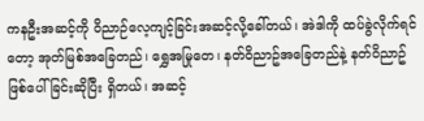ကနဦးအဆင့်ကို ဝိညာဉ်လေ့ကျင့်ခြင်းအဆင့်လို့ခေါ်တယ်၊ အဲဒါကို ထပ်ခွဲလိုက်ရင်တော့ အုတ်မြစ်အခြေတည်၊ ရွှေအမြုတေ၊ နတ်၀ိညာဥ်အခြေတည်နဲ့ နတ်၀ိညာဥ်ဖြစ်ပေါ်ခြင်းဆိုပြီး ရှိတယ်၊ အဆင့်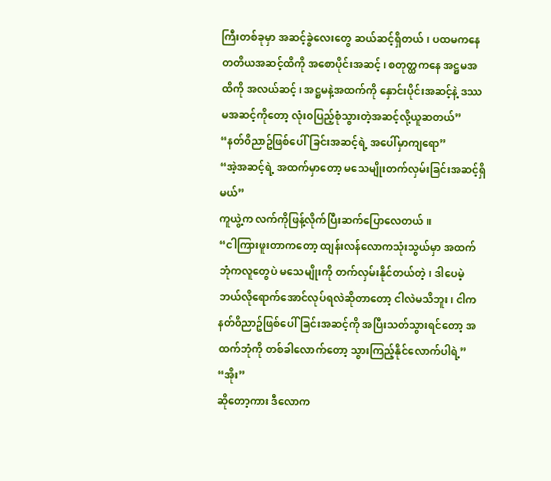ကြီးတစ်ခုမှာ အဆင့်ခွဲလေးတွေ ဆယ်ဆင့်ရှိတယ်၊ ပထမကနေ တတိယအဆင့်ထိကို အစောပိုင်းအဆင့်၊ စတုတ္ထကနေ အဋ္ဌမအထိကို အလယ်ဆင့်၊ အဋ္ဌမနဲ့အထက်ကို နှောင်းပိုင်းအဆင့်နဲ့ ဒဿမအဆင့်ကိုတော့ လုံး၀ပြည့်စုံသွားတဲ့အဆင့်လို့ယူဆတယ်”
“နတ်၀ိညာဥ်ဖြစ်ပေါ်ခြင်းအဆင့်ရဲ့ အပေါ်မှာကျရော”
“အဲ့အဆင့်ရဲ့ အထက်မှာတော့ မသေမျိုးတက်လှမ်းခြင်းအဆင့်ရှိမယ်”
ကူယွဲ့က လက်ကိုဖြန့်လိုက်ပြီးဆက်ပြောလေတယ်။
“ငါကြားဖူးတာကတော့ ထျန်းလန်လောကသုံးသွယ်မှာ အထက်ဘုံကလူတွေပဲ မသေမျိုးကို တက်လှမ်းနိုင်တယ်တဲ့၊ ဒါပေမဲ့ ဘယ်လိုရောက်အောင်လုပ်ရလဲဆိုတာတော့ ငါလဲမသိဘူး၊ ငါက နတ်၀ိညာဥ်ဖြစ်ပေါ်ခြင်းအဆင့်ကို အပြီးသတ်သွားရင်တော့ အထက်ဘုံကို တစ်ခါလောက်တော့ သွားကြည့်နိုင်လောက်ပါရဲ့”
“အိုး”
ဆိုတော့ကား ဒီလောက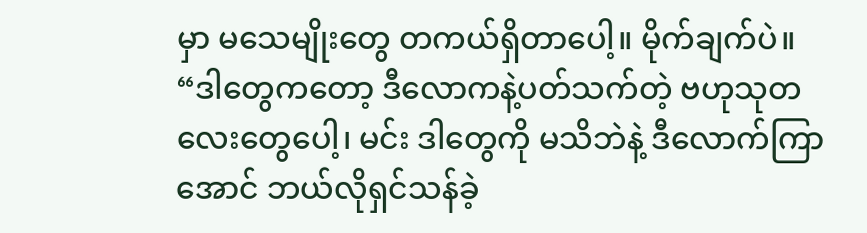မှာ မသေမျိုးတွေ တကယ်ရှိတာပေါ့။ မိုက်ချက်ပဲ။
“ဒါတွေကတော့ ဒီလောကနဲ့ပတ်သက်တဲ့ ဗဟုသုတလေးတွေပေါ့၊ မင်း ဒါတွေကို မသိဘဲနဲ့ ဒီလောက်ကြာအောင် ဘယ်လိုရှင်သန်ခဲ့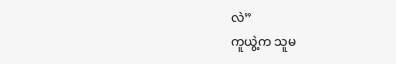လဲ”
ကူယွဲ့က သူမ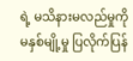ရဲ့ မသိနားမလည်မှုကို မနှစ်မျို့မှု ပြလိုက်ပြန်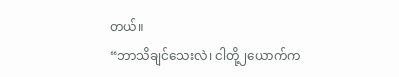တယ်။
“ဘာသိချင်သေးလဲ၊ ငါတို့၂ယောက်က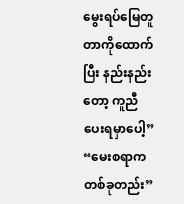မွေးရပ်မြေတူတာကိုထောက်ပြီး နည်းနည်းတော့ ကူညီပေးရမှာပေါ့”
“မေးစရာက တစ်ခုတည်း”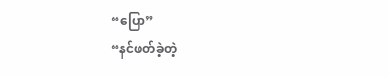“ပြော”
“နင်ဖတ်ခဲ့တဲ့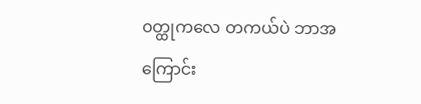၀တ္ထုကလေ တကယ်ပဲ ဘာအကြောင်း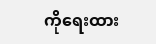ကိုရေးထား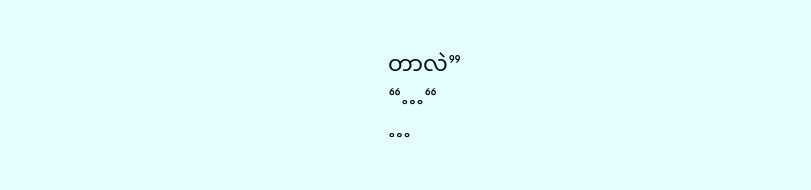တာလဲ”
“…“
…